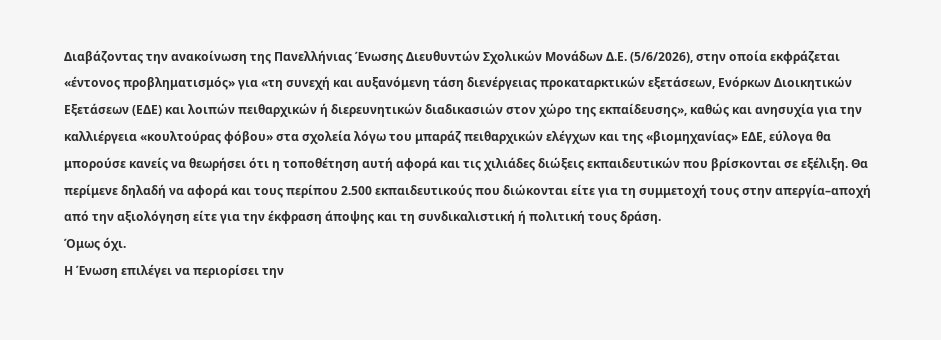Διαβάζοντας την ανακοίνωση της Πανελλήνιας Ένωσης Διευθυντών Σχολικών Μονάδων Δ.Ε. (5/6/2026), στην οποία εκφράζεται «έντονος προβληματισμός» για «τη συνεχή και αυξανόμενη τάση διενέργειας προκαταρκτικών εξετάσεων, Ενόρκων Διοικητικών Εξετάσεων (ΕΔΕ) και λοιπών πειθαρχικών ή διερευνητικών διαδικασιών στον χώρο της εκπαίδευσης», καθώς και ανησυχία για την καλλιέργεια «κουλτούρας φόβου» στα σχολεία λόγω του μπαράζ πειθαρχικών ελέγχων και της «βιομηχανίας» ΕΔΕ, εύλογα θα μπορούσε κανείς να θεωρήσει ότι η τοποθέτηση αυτή αφορά και τις χιλιάδες διώξεις εκπαιδευτικών που βρίσκονται σε εξέλιξη. Θα περίμενε δηλαδή να αφορά και τους περίπου 2.500 εκπαιδευτικούς που διώκονται είτε για τη συμμετοχή τους στην απεργία–αποχή από την αξιολόγηση είτε για την έκφραση άποψης και τη συνδικαλιστική ή πολιτική τους δράση.
Όμως όχι.
Η Ένωση επιλέγει να περιορίσει την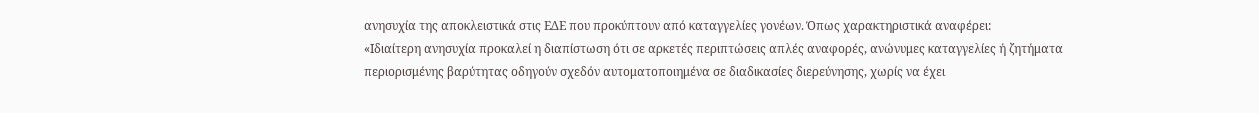ανησυχία της αποκλειστικά στις ΕΔΕ που προκύπτουν από καταγγελίες γονέων. Όπως χαρακτηριστικά αναφέρει:
«Ιδιαίτερη ανησυχία προκαλεί η διαπίστωση ότι σε αρκετές περιπτώσεις απλές αναφορές, ανώνυμες καταγγελίες ή ζητήματα περιορισμένης βαρύτητας οδηγούν σχεδόν αυτοματοποιημένα σε διαδικασίες διερεύνησης, χωρίς να έχει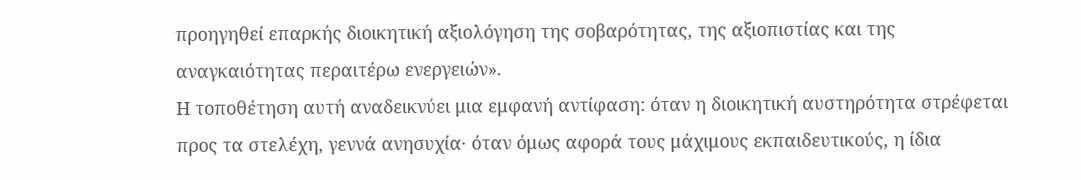προηγηθεί επαρκής διοικητική αξιολόγηση της σοβαρότητας, της αξιοπιστίας και της αναγκαιότητας περαιτέρω ενεργειών».
Η τοποθέτηση αυτή αναδεικνύει μια εμφανή αντίφαση: όταν η διοικητική αυστηρότητα στρέφεται προς τα στελέχη, γεννά ανησυχία· όταν όμως αφορά τους μάχιμους εκπαιδευτικούς, η ίδια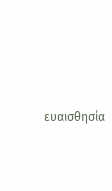ευαισθησία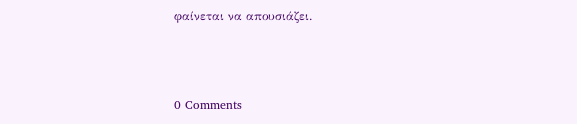φαίνεται να απουσιάζει.



0 Comments